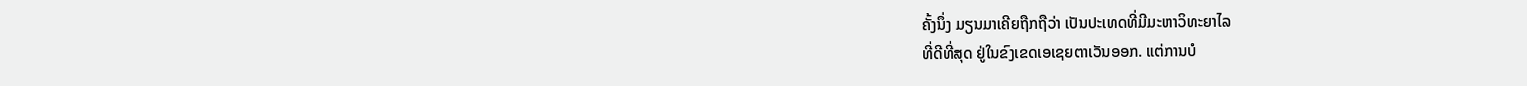ຄັ້ງນຶ່ງ ມຽນມາເຄີຍຖືກຖືວ່າ ເປັນປະເທດທີ່ມີມະຫາວິທະຍາໄລ
ທີ່ດີທີ່ສຸດ ຢູ່ໃນຂົງເຂດເອເຊຍຕາເວັນອອກ. ແຕ່ການບໍ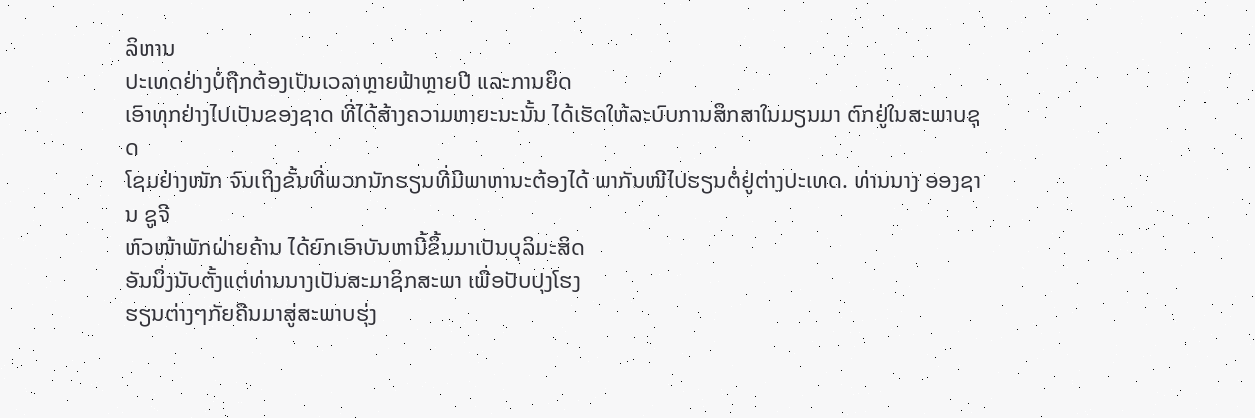ລິຫານ
ປະເທດຢ່າງບໍ່ຖືກຕ້ອງເປັນເວລາຫຼາຍຟ້າຫຼາຍປີ ແລະການຍຶດ
ເອົາທຸກຢ່າງໄປເປັນຂອງຊາດ ທີ່ໄດ້ສ້າງຄວາມຫາຍະນະນັ້ນ ໄດ້ເຮັດໃຫ້ລະບົບການສຶກສາໃນມຽນມາ ຕົກຢູ່ໃນສະພາບຊຸດ
ໂຊມຢ່າງໜັກ ຈົນເຖິງຂັ້ນທີ່ພວກນັກຮຽນທີ່ມີພາຫານະຕ້ອງໄດ້ ພາກັນໜີໄປຮຽນຕໍ່ຢູ່ຕ່າງປະເທດ. ທ່ານນາງ ອອງຊານ ຊູຈີ
ຫົວໜ້າພັກຝ່າຍຄ້ານ ໄດ້ຍົກເອົາບັນຫານີ້ຂຶ້ນມາເປັນບຸລິມະສິດ
ອັນນຶ່ງນັບຕັ້ງແຕ່ທ່ານນາງເປັນສະມາຊິກສະພາ ເພື່ອປັບປຸງໂຮງ
ຮຽນຕ່າງໆກັຍຄືນມາສູ່ສະພາບຮຸ່ງ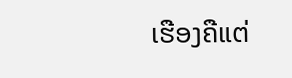ເຮືອງຄືແຕ່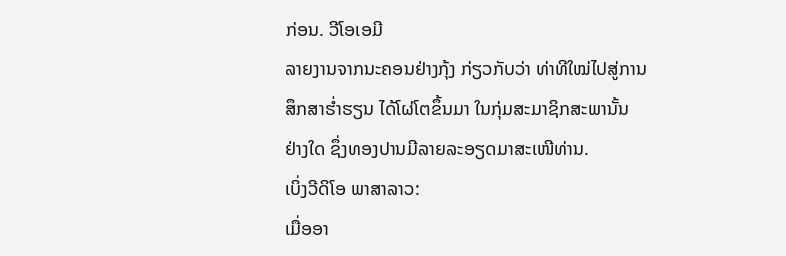ກ່ອນ. ວີໂອເອມີ
ລາຍງານຈາກນະຄອນຢ່າງກຸ້ງ ກ່ຽວກັບວ່າ ທ່າທີໃໝ່ໄປສູ່ການ
ສຶກສາຮໍ່າຮຽນ ໄດ້ໂຜ່ໂຕຂຶ້ນມາ ໃນກຸ່ມສະມາຊິກສະພານັ້ນ
ຢ່າງໃດ ຊຶ່ງທອງປານມີລາຍລະອຽດມາສະເໜີທ່ານ.
ເບິ່ງວີດິໂອ ພາສາລາວ:
ເມື່ອອາ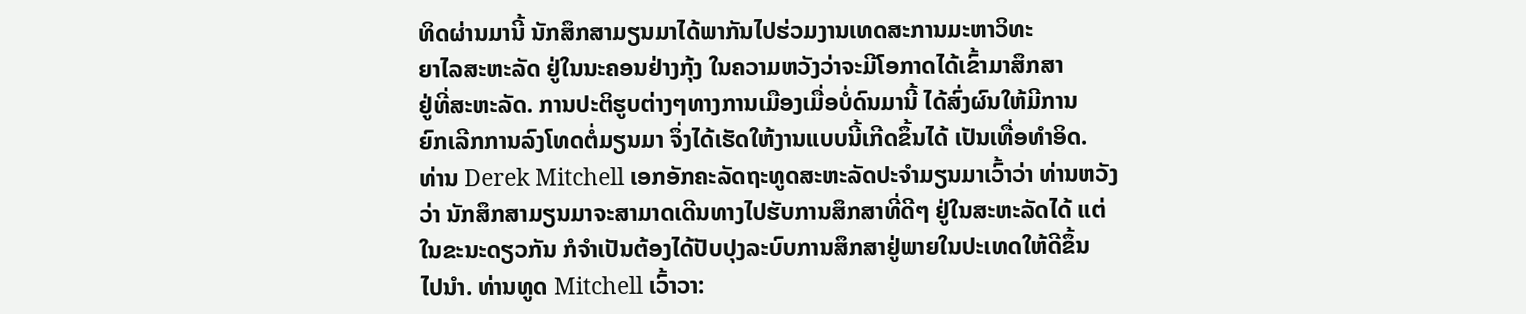ທິດຜ່ານມານີ້ ນັກສຶກສາມຽນມາໄດ້ພາກັນໄປຮ່ວມງານເທດສະການມະຫາວິທະ
ຍາໄລສະຫະລັດ ຢູ່ໃນນະຄອນຢ່າງກຸ້ງ ໃນຄວາມຫວັງວ່າຈະມີໂອກາດໄດ້ເຂົ້າມາສຶກສາ
ຢູ່ທີ່ສະຫະລັດ. ການປະຕິຮູບຕ່າງໆທາງການເມືອງເມື່ອບໍ່ດົນມານີ້ ໄດ້ສົ່ງຜົນໃຫ້ມີການ
ຍົກເລີກການລົງໂທດຕໍ່ມຽນມາ ຈຶ່ງໄດ້ເຮັດໃຫ້ງານແບບນີ້ເກີດຂຶ້ນໄດ້ ເປັນເທື່ອທໍາອິດ.
ທ່ານ Derek Mitchell ເອກອັກຄະລັດຖະທູດສະຫະລັດປະຈໍາມຽນມາເວົ້າວ່າ ທ່ານຫວັງ
ວ່າ ນັກສຶກສາມຽນມາຈະສາມາດເດີນທາງໄປຮັບການສຶກສາທີ່ດີໆ ຢູ່ໃນສະຫະລັດໄດ້ ແຕ່
ໃນຂະນະດຽວກັນ ກໍຈໍາເປັນຕ້ອງໄດ້ປັບປຸງລະບົບການສຶກສາຢູ່ພາຍໃນປະເທດໃຫ້ດີຂຶ້ນ
ໄປນໍາ. ທ່ານທູດ Mitchell ເວົ້າວາ: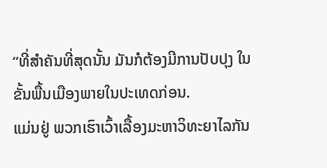“ທີ່ສໍາຄັນທີ່ສຸດນັ້ນ ມັນກໍຕ້ອງມີການປັບປຸງ ໃນຂັ້ນພື້ນເມືອງພາຍໃນປະເທດກ່ອນ.
ແມ່ນຢູ່ ພວກເຮົາເວົ້າເລື້ອງມະຫາວິທະຍາໄລກັນ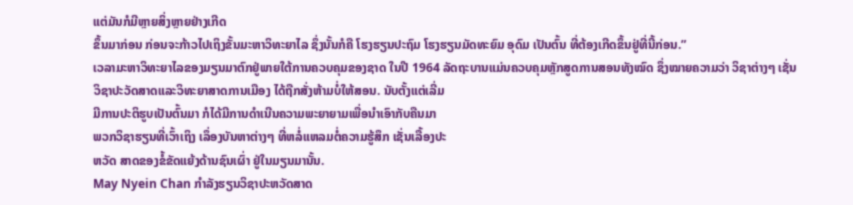ແຕ່ມັນກໍມີຫຼາຍສິ່ງຫຼາຍຢ່າງເກີດ
ຂຶ້ນມາກ່ອນ ກ່ອນຈະກ້າວໄປເຖິງຂັ້ນມະຫາວິທະຍາໄລ ຊຶ່ງນັ້ນກໍຄື ໂຮງຮຽນປະຖົມ ໂຮງຮຽນມັດທະຍົມ ອຸດົມ ເປັນຕົ້ນ ທີ່ຕ້ອງເກີດຂຶ້ນຢູ່ທີ່ນີ້ກ່ອນ.”
ເວລາມະຫາວິທະຍາໄລຂອງມຽນມາຕົກຢູ່ພາຍໃຕ້ການຄວບຄຸມຂອງຊາດ ໃນປີ 1964 ລັດຖະບານແມ່ນຄວບຄຸມຫຼັກສູດການສອນທັງໝົດ ຊຶ່ງໝາຍຄວາມວ່າ ວິຊາຕ່າງໆ ເຊັ່ນ
ວິຊາປະວັດສາດແລະວິທະຍາສາດການເມືອງ ໄດ້ຖືກສັ່ງຫ້າມບໍ່ໃຫ້ສອນ. ນັບຕັ້ງແຕ່ເລີ່ມ
ມີການປະຕິຮູບເປັນຕົ້ນມາ ກໍໄດ້ມີການດໍາເນີນຄວາມພະຍາຍາມເພື່ອນໍາເອົາກັບຄືນມາ
ພວກວິຊາຮຽນທີ່ເວົ້າເຖິງ ເລຶ່ອງບັນຫາຕ່າງໆ ທີ່ຫລໍ່ແຫລມຕໍ່ຄວາມຮູ້ສຶກ ເຊັ່ນເລື້ອງປະ
ຫວັດ ສາດຂອງຂໍ້ຂັດແຍ້ງດ້ານຊົນເຜົ່າ ຢູ່ໃນມຽນມານັ້ນ.
May Nyein Chan ກໍາລັງຮຽນວິຊາປະຫວັດສາດ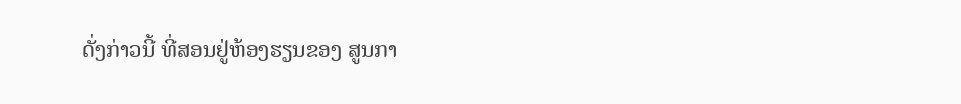ດັ່ງກ່າວນີ້ ທີ່ສອນຢູ່ຫ້ອງຮຽນຂອງ ສູນກາ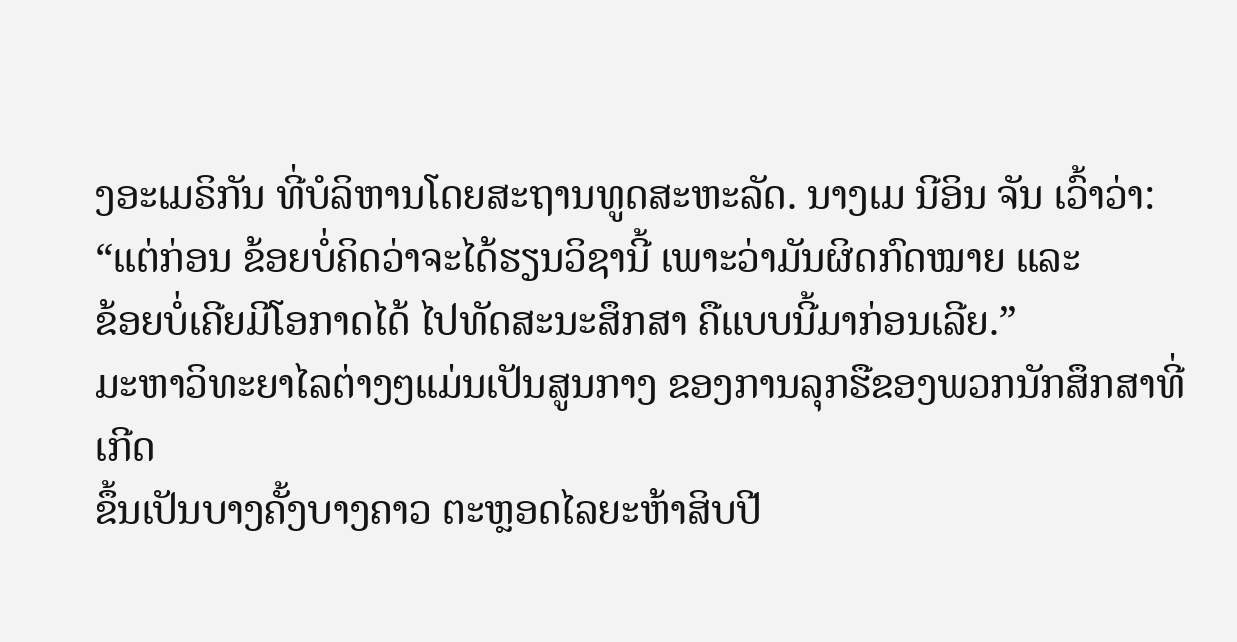ງອະເມຣິກັນ ທີ່ບໍລິຫານໂດຍສະຖານທູດສະຫະລັດ. ນາງເມ ນີອິນ ຈັນ ເວົ້າວ່າ:
“ແຕ່ກ່ອນ ຂ້ອຍບໍ່ຄິດວ່າຈະໄດ້ຮຽນວິຊານີ້ ເພາະວ່າມັນຜິດກົດໝາຍ ແລະ
ຂ້ອຍບໍ່ເຄີຍມີໂອກາດໄດ້ ໄປທັດສະນະສຶກສາ ຄືແບບນີ້ມາກ່ອນເລີຍ.”
ມະຫາວິທະຍາໄລຕ່າງໆແມ່ນເປັນສູນກາງ ຂອງການລຸກຮືຂອງພວກນັກສຶກສາທີ່ເກີດ
ຂຶ້ນເປັນບາງຄັ້ງບາງຄາວ ຕະຫຼອດໄລຍະຫ້າສິບປີ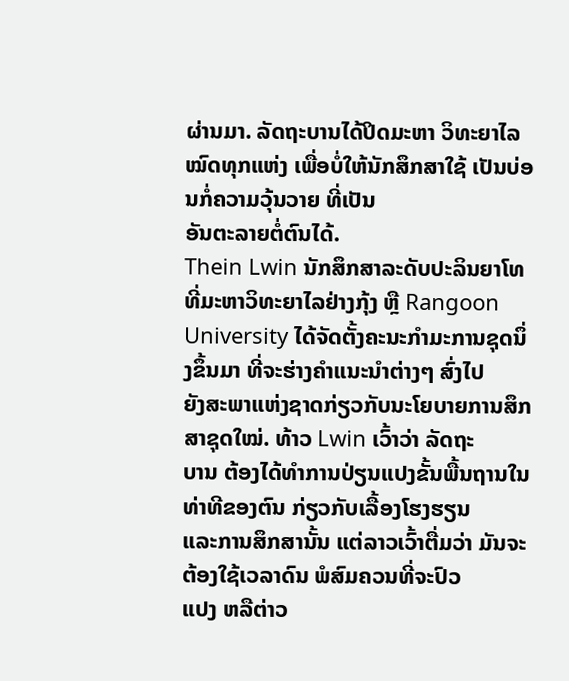ຜ່ານມາ. ລັດຖະບານໄດ້ປິດມະຫາ ວິທະຍາໄລໝົດທຸກແຫ່ງ ເພື່ອບໍ່ໃຫ້ນັກສຶກສາໃຊ້ ເປັນບ່ອນກໍ່ຄວາມວຸ້ນວາຍ ທີ່ເປັນ
ອັນຕະລາຍຕໍ່ຕົນໄດ້.
Thein Lwin ນັກສຶກສາລະດັບປະລິນຍາໂທທີ່ມະຫາວິທະຍາໄລຢ່າງກຸ້ງ ຫຼື Rangoon
University ໄດ້ຈັດຕັ້ງຄະນະກໍາມະການຊຸດນຶ່ງຂຶ້ນມາ ທີ່ຈະຮ່າງຄໍາແນະນໍາຕ່າງໆ ສົ່ງໄປ
ຍັງສະພາແຫ່ງຊາດກ່ຽວກັບນະໂຍບາຍການສຶກສາຊຸດໃໝ່. ທ້າວ Lwin ເວົ້າວ່າ ລັດຖະ
ບານ ຕ້ອງໄດ້ທໍາການປ່ຽນແປງຂັ້ນພື້ນຖານໃນທ່າທີຂອງຕົນ ກ່ຽວກັບເລື້ອງໂຮງຮຽນ
ແລະການສຶກສານັ້ນ ແຕ່ລາວເວົ້າຕື່ມວ່າ ມັນຈະຕ້ອງໃຊ້ເວລາດົນ ພໍສົມຄວນທີ່ຈະປົວ
ແປງ ຫລືຕ່າວ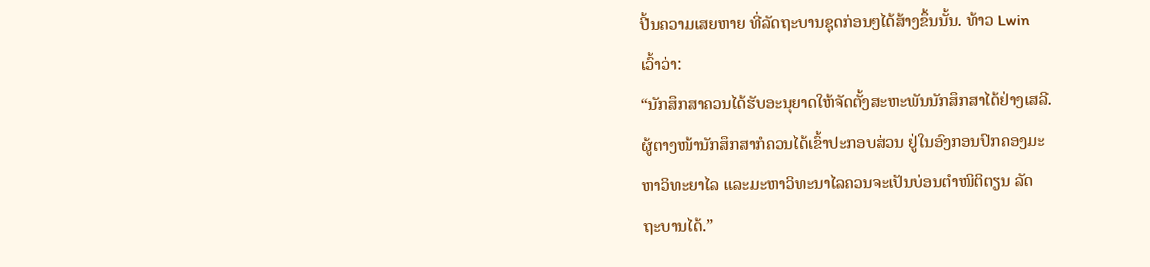ປີ້ນຄວາມເສຍຫາຍ ທີ່ລັດຖະບານຊຸດກ່ອນໆໄດ້ສ້າງຂຶ້ນນັ້ນ. ທ້າວ Lwin
ເວົ້າວ່າ:
“ນັກສຶກສາຄວນໄດ້ຮັບອະນຸຍາດໃຫ້ຈັດຕັ້ງສະຫະພັນນັກສຶກສາໄດ້ຢ່າງເສລີ.
ຜູ້ຕາງໜ້ານັກສຶກສາກໍຄວນໄດ້ເຂົ້າປະກອບສ່ວນ ຢູ່ໃນອົງກອນປົກຄອງມະ
ຫາວິທະຍາໄລ ແລະມະຫາວິທະນາໄລຄວນຈະເປັນບ່ອນຕໍາໜິຕິຕຽນ ລັດ
ຖະບານໄດ້.”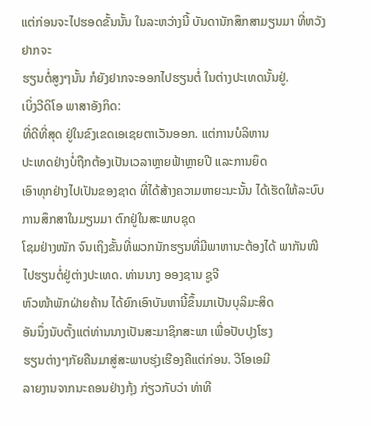ແຕ່ກ່ອນຈະໄປຮອດຂັ້ນນັ້ນ ໃນລະຫວ່າງນີ້ ບັນດານັກສຶກສາມຽນມາ ທີ່ຫວັງຢາກຈະ
ຮຽນຕໍ່ສູງໆນັ້ນ ກໍຍັງຢາກຈະອອກໄປຮຽນຕໍ່ ໃນຕ່າງປະເທດນັ້ນຢູ່.
ເບິ່ງວີດິໂອ ພາສາອັງກິດ:
ທີ່ດີທີ່ສຸດ ຢູ່ໃນຂົງເຂດເອເຊຍຕາເວັນອອກ. ແຕ່ການບໍລິຫານ
ປະເທດຢ່າງບໍ່ຖືກຕ້ອງເປັນເວລາຫຼາຍຟ້າຫຼາຍປີ ແລະການຍຶດ
ເອົາທຸກຢ່າງໄປເປັນຂອງຊາດ ທີ່ໄດ້ສ້າງຄວາມຫາຍະນະນັ້ນ ໄດ້ເຮັດໃຫ້ລະບົບການສຶກສາໃນມຽນມາ ຕົກຢູ່ໃນສະພາບຊຸດ
ໂຊມຢ່າງໜັກ ຈົນເຖິງຂັ້ນທີ່ພວກນັກຮຽນທີ່ມີພາຫານະຕ້ອງໄດ້ ພາກັນໜີໄປຮຽນຕໍ່ຢູ່ຕ່າງປະເທດ. ທ່ານນາງ ອອງຊານ ຊູຈີ
ຫົວໜ້າພັກຝ່າຍຄ້ານ ໄດ້ຍົກເອົາບັນຫານີ້ຂຶ້ນມາເປັນບຸລິມະສິດ
ອັນນຶ່ງນັບຕັ້ງແຕ່ທ່ານນາງເປັນສະມາຊິກສະພາ ເພື່ອປັບປຸງໂຮງ
ຮຽນຕ່າງໆກັຍຄືນມາສູ່ສະພາບຮຸ່ງເຮືອງຄືແຕ່ກ່ອນ. ວີໂອເອມີ
ລາຍງານຈາກນະຄອນຢ່າງກຸ້ງ ກ່ຽວກັບວ່າ ທ່າທີ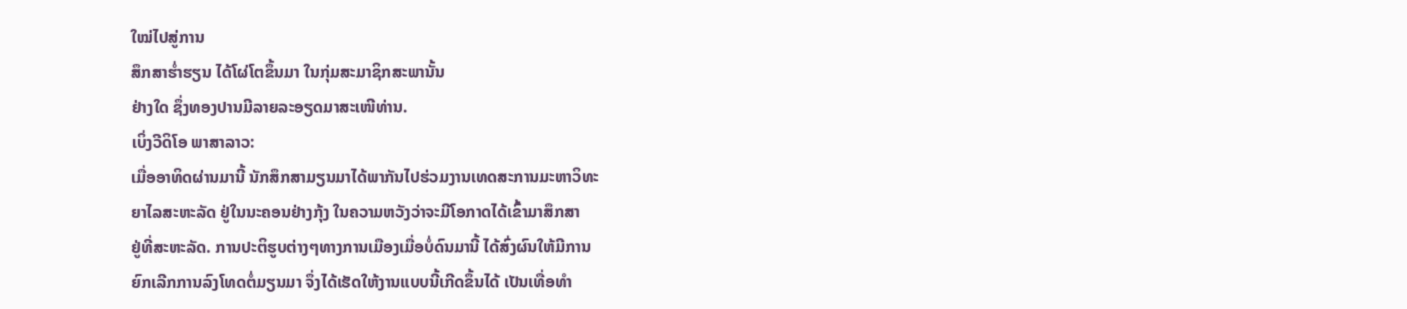ໃໝ່ໄປສູ່ການ
ສຶກສາຮໍ່າຮຽນ ໄດ້ໂຜ່ໂຕຂຶ້ນມາ ໃນກຸ່ມສະມາຊິກສະພານັ້ນ
ຢ່າງໃດ ຊຶ່ງທອງປານມີລາຍລະອຽດມາສະເໜີທ່ານ.
ເບິ່ງວີດິໂອ ພາສາລາວ:
ເມື່ອອາທິດຜ່ານມານີ້ ນັກສຶກສາມຽນມາໄດ້ພາກັນໄປຮ່ວມງານເທດສະການມະຫາວິທະ
ຍາໄລສະຫະລັດ ຢູ່ໃນນະຄອນຢ່າງກຸ້ງ ໃນຄວາມຫວັງວ່າຈະມີໂອກາດໄດ້ເຂົ້າມາສຶກສາ
ຢູ່ທີ່ສະຫະລັດ. ການປະຕິຮູບຕ່າງໆທາງການເມືອງເມື່ອບໍ່ດົນມານີ້ ໄດ້ສົ່ງຜົນໃຫ້ມີການ
ຍົກເລີກການລົງໂທດຕໍ່ມຽນມາ ຈຶ່ງໄດ້ເຮັດໃຫ້ງານແບບນີ້ເກີດຂຶ້ນໄດ້ ເປັນເທື່ອທໍາ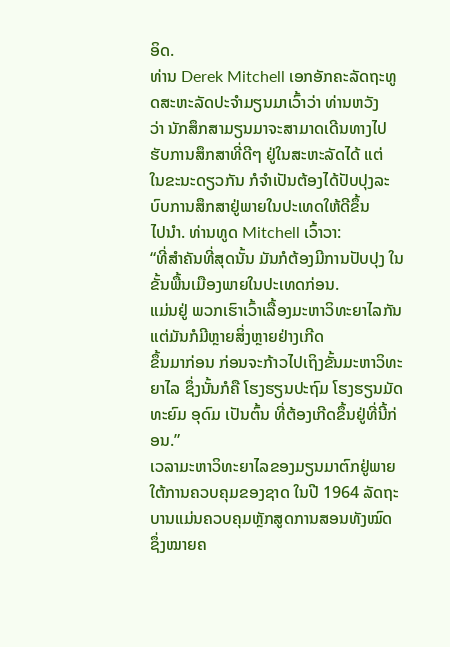ອິດ.
ທ່ານ Derek Mitchell ເອກອັກຄະລັດຖະທູດສະຫະລັດປະຈໍາມຽນມາເວົ້າວ່າ ທ່ານຫວັງ
ວ່າ ນັກສຶກສາມຽນມາຈະສາມາດເດີນທາງໄປຮັບການສຶກສາທີ່ດີໆ ຢູ່ໃນສະຫະລັດໄດ້ ແຕ່
ໃນຂະນະດຽວກັນ ກໍຈໍາເປັນຕ້ອງໄດ້ປັບປຸງລະບົບການສຶກສາຢູ່ພາຍໃນປະເທດໃຫ້ດີຂຶ້ນ
ໄປນໍາ. ທ່ານທູດ Mitchell ເວົ້າວາ:
“ທີ່ສໍາຄັນທີ່ສຸດນັ້ນ ມັນກໍຕ້ອງມີການປັບປຸງ ໃນຂັ້ນພື້ນເມືອງພາຍໃນປະເທດກ່ອນ.
ແມ່ນຢູ່ ພວກເຮົາເວົ້າເລື້ອງມະຫາວິທະຍາໄລກັນ ແຕ່ມັນກໍມີຫຼາຍສິ່ງຫຼາຍຢ່າງເກີດ
ຂຶ້ນມາກ່ອນ ກ່ອນຈະກ້າວໄປເຖິງຂັ້ນມະຫາວິທະຍາໄລ ຊຶ່ງນັ້ນກໍຄື ໂຮງຮຽນປະຖົມ ໂຮງຮຽນມັດທະຍົມ ອຸດົມ ເປັນຕົ້ນ ທີ່ຕ້ອງເກີດຂຶ້ນຢູ່ທີ່ນີ້ກ່ອນ.”
ເວລາມະຫາວິທະຍາໄລຂອງມຽນມາຕົກຢູ່ພາຍໃຕ້ການຄວບຄຸມຂອງຊາດ ໃນປີ 1964 ລັດຖະບານແມ່ນຄວບຄຸມຫຼັກສູດການສອນທັງໝົດ ຊຶ່ງໝາຍຄ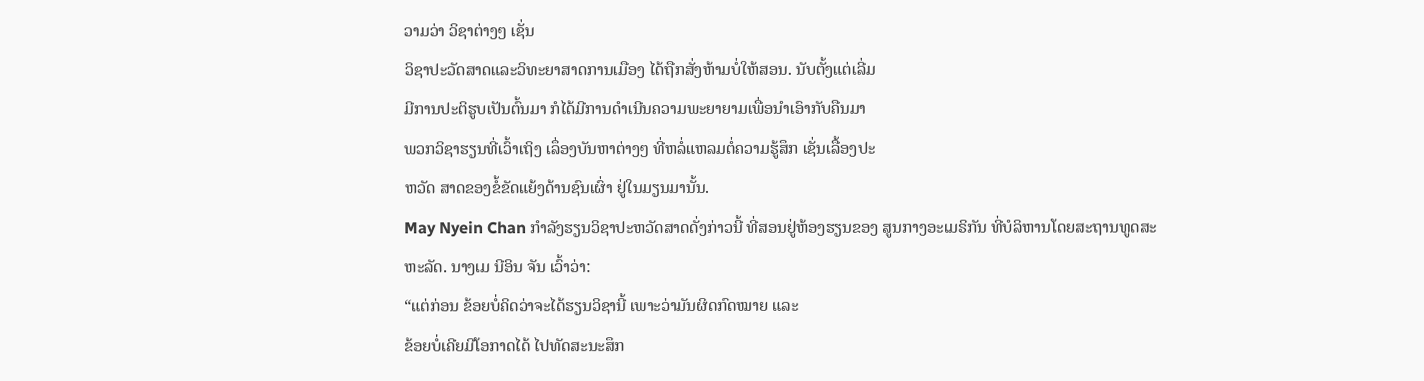ວາມວ່າ ວິຊາຕ່າງໆ ເຊັ່ນ
ວິຊາປະວັດສາດແລະວິທະຍາສາດການເມືອງ ໄດ້ຖືກສັ່ງຫ້າມບໍ່ໃຫ້ສອນ. ນັບຕັ້ງແຕ່ເລີ່ມ
ມີການປະຕິຮູບເປັນຕົ້ນມາ ກໍໄດ້ມີການດໍາເນີນຄວາມພະຍາຍາມເພື່ອນໍາເອົາກັບຄືນມາ
ພວກວິຊາຮຽນທີ່ເວົ້າເຖິງ ເລຶ່ອງບັນຫາຕ່າງໆ ທີ່ຫລໍ່ແຫລມຕໍ່ຄວາມຮູ້ສຶກ ເຊັ່ນເລື້ອງປະ
ຫວັດ ສາດຂອງຂໍ້ຂັດແຍ້ງດ້ານຊົນເຜົ່າ ຢູ່ໃນມຽນມານັ້ນ.
May Nyein Chan ກໍາລັງຮຽນວິຊາປະຫວັດສາດດັ່ງກ່າວນີ້ ທີ່ສອນຢູ່ຫ້ອງຮຽນຂອງ ສູນກາງອະເມຣິກັນ ທີ່ບໍລິຫານໂດຍສະຖານທູດສະຫະລັດ. ນາງເມ ນີອິນ ຈັນ ເວົ້າວ່າ:
“ແຕ່ກ່ອນ ຂ້ອຍບໍ່ຄິດວ່າຈະໄດ້ຮຽນວິຊານີ້ ເພາະວ່າມັນຜິດກົດໝາຍ ແລະ
ຂ້ອຍບໍ່ເຄີຍມີໂອກາດໄດ້ ໄປທັດສະນະສຶກ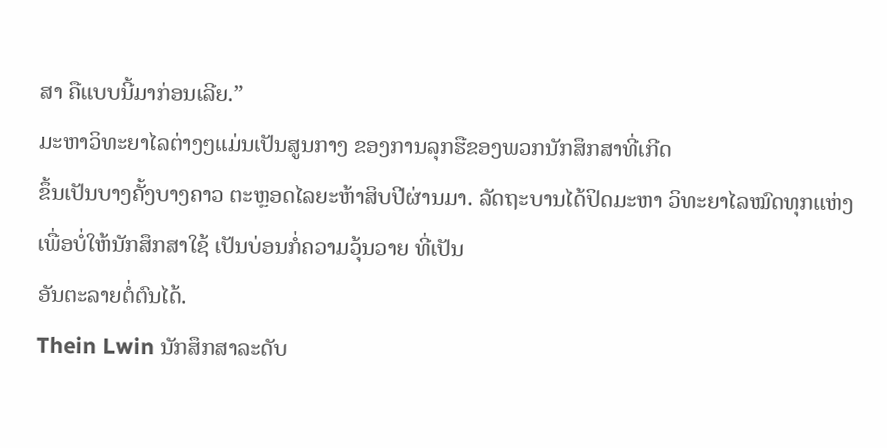ສາ ຄືແບບນີ້ມາກ່ອນເລີຍ.”
ມະຫາວິທະຍາໄລຕ່າງໆແມ່ນເປັນສູນກາງ ຂອງການລຸກຮືຂອງພວກນັກສຶກສາທີ່ເກີດ
ຂຶ້ນເປັນບາງຄັ້ງບາງຄາວ ຕະຫຼອດໄລຍະຫ້າສິບປີຜ່ານມາ. ລັດຖະບານໄດ້ປິດມະຫາ ວິທະຍາໄລໝົດທຸກແຫ່ງ ເພື່ອບໍ່ໃຫ້ນັກສຶກສາໃຊ້ ເປັນບ່ອນກໍ່ຄວາມວຸ້ນວາຍ ທີ່ເປັນ
ອັນຕະລາຍຕໍ່ຕົນໄດ້.
Thein Lwin ນັກສຶກສາລະດັບ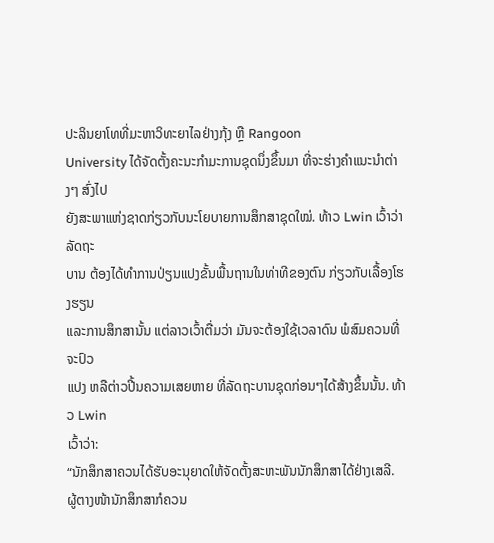ປະລິນຍາໂທທີ່ມະຫາວິທະຍາໄລຢ່າງກຸ້ງ ຫຼື Rangoon
University ໄດ້ຈັດຕັ້ງຄະນະກໍາມະການຊຸດນຶ່ງຂຶ້ນມາ ທີ່ຈະຮ່າງຄໍາແນະນໍາຕ່າງໆ ສົ່ງໄປ
ຍັງສະພາແຫ່ງຊາດກ່ຽວກັບນະໂຍບາຍການສຶກສາຊຸດໃໝ່. ທ້າວ Lwin ເວົ້າວ່າ ລັດຖະ
ບານ ຕ້ອງໄດ້ທໍາການປ່ຽນແປງຂັ້ນພື້ນຖານໃນທ່າທີຂອງຕົນ ກ່ຽວກັບເລື້ອງໂຮງຮຽນ
ແລະການສຶກສານັ້ນ ແຕ່ລາວເວົ້າຕື່ມວ່າ ມັນຈະຕ້ອງໃຊ້ເວລາດົນ ພໍສົມຄວນທີ່ຈະປົວ
ແປງ ຫລືຕ່າວປີ້ນຄວາມເສຍຫາຍ ທີ່ລັດຖະບານຊຸດກ່ອນໆໄດ້ສ້າງຂຶ້ນນັ້ນ. ທ້າວ Lwin
ເວົ້າວ່າ:
“ນັກສຶກສາຄວນໄດ້ຮັບອະນຸຍາດໃຫ້ຈັດຕັ້ງສະຫະພັນນັກສຶກສາໄດ້ຢ່າງເສລີ.
ຜູ້ຕາງໜ້ານັກສຶກສາກໍຄວນ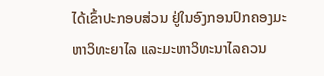ໄດ້ເຂົ້າປະກອບສ່ວນ ຢູ່ໃນອົງກອນປົກຄອງມະ
ຫາວິທະຍາໄລ ແລະມະຫາວິທະນາໄລຄວນ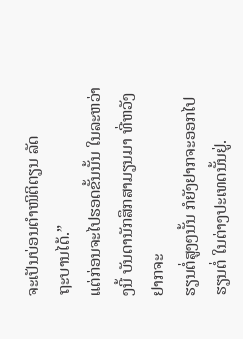ຈະເປັນບ່ອນຕໍາໜິຕິຕຽນ ລັດ
ຖະບານໄດ້.”
ແຕ່ກ່ອນຈະໄປຮອດຂັ້ນນັ້ນ ໃນລະຫວ່າງນີ້ ບັນດານັກສຶກສາມຽນມາ ທີ່ຫວັງຢາກຈະ
ຮຽນຕໍ່ສູງໆນັ້ນ ກໍຍັງຢາກຈະອອກໄປຮຽນຕໍ່ ໃນຕ່າງປະເທດນັ້ນຢູ່.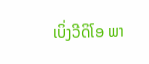ເບິ່ງວີດິໂອ ພາ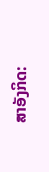ສາອັງກິດ: